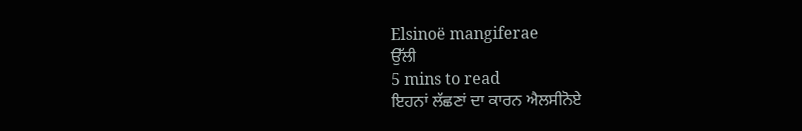Elsinoë mangiferae
ਉੱਲੀ
5 mins to read
ਇਹਨਾਂ ਲੱਛਣਾਂ ਦਾ ਕਾਰਨ ਐਲਸੀਨੋਏ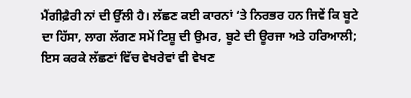ਮੈਂਗੀਫ਼ੈਰੀ ਨਾਂ ਦੀ ਉੱਲੀ ਹੈ। ਲੱਛਣ ਕਈ ਕਾਰਨਾਂ ‘ਤੇ ਨਿਰਭਰ ਹਨ ਜਿਵੇਂ ਕਿ ਬੂਟੇ ਦਾ ਹਿੱਸਾ, ਲਾਗ ਲੱਗਣ ਸਮੇਂ ਟਿਸ਼ੂ ਦੀ ਉਮਰ, ਬੂਟੇ ਦੀ ਊਰਜਾ ਅਤੇ ਹਰਿਆਲੀ; ਇਸ ਕਰਕੇ ਲੱਛਣਾਂ ਵਿੱਚ ਵੇਖਰੇਵਾਂ ਵੀ ਵੇਖਣ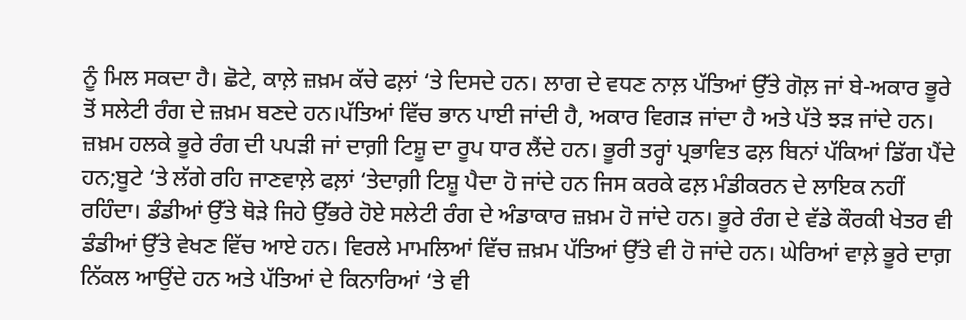ਨੂੰ ਮਿਲ ਸਕਦਾ ਹੈ। ਛੋਟੇ, ਕਾਲ਼ੇ ਜ਼ਖ਼ਮ ਕੱਚੇ ਫਲ਼ਾਂ ‘ਤੇ ਦਿਸਦੇ ਹਨ। ਲਾਗ ਦੇ ਵਧਣ ਨਾਲ਼ ਪੱਤਿਆਂ ਉੱਤੇ ਗੋਲ਼ ਜਾਂ ਬੇ-ਅਕਾਰ ਭੂਰੇ ਤੋਂ ਸਲੇਟੀ ਰੰਗ ਦੇ ਜ਼ਖ਼ਮ ਬਣਦੇ ਹਨ।ਪੱਤਿਆਂ ਵਿੱਚ ਭਾਨ ਪਾਈ ਜਾਂਦੀ ਹੈ, ਅਕਾਰ ਵਿਗੜ ਜਾਂਦਾ ਹੈ ਅਤੇ ਪੱਤੇ ਝੜ ਜਾਂਦੇ ਹਨ। ਜ਼ਖ਼ਮ ਹਲਕੇ ਭੂਰੇ ਰੰਗ ਦੀ ਪਪੜੀ ਜਾਂ ਦਾਗ਼ੀ ਟਿਸ਼ੂ ਦਾ ਰੂਪ ਧਾਰ ਲੈਂਦੇ ਹਨ। ਭੂਰੀ ਤਰ੍ਹਾਂ ਪ੍ਰਭਾਵਿਤ ਫਲ਼ ਬਿਨਾਂ ਪੱਕਿਆਂ ਡਿੱਗ ਪੈਂਦੇ ਹਨ;ਬੂਟੇ ‘ਤੇ ਲੱਗੇ ਰਹਿ ਜਾਣਵਾਲ਼ੇ ਫਲ਼ਾਂ ‘ਤੇਦਾਗ਼ੀ ਟਿਸ਼ੂ ਪੈਦਾ ਹੋ ਜਾਂਦੇ ਹਨ ਜਿਸ ਕਰਕੇ ਫਲ਼ ਮੰਡੀਕਰਨ ਦੇ ਲਾਇਕ ਨਹੀਂ ਰਹਿੰਦਾ। ਡੰਡੀਆਂ ਉੱਤੇ ਥੋੜੇ ਜਿਹੇ ਉੱਭਰੇ ਹੋਏ ਸਲੇਟੀ ਰੰਗ ਦੇ ਅੰਡਾਕਾਰ ਜ਼ਖ਼ਮ ਹੋ ਜਾਂਦੇ ਹਨ। ਭੂਰੇ ਰੰਗ ਦੇ ਵੱਡੇ ਕੌਰਕੀ ਖੇਤਰ ਵੀ ਡੰਡੀਆਂ ਉੱਤੇ ਵੇਖਣ ਵਿੱਚ ਆਏ ਹਨ। ਵਿਰਲੇ ਮਾਮਲਿਆਂ ਵਿੱਚ ਜ਼ਖ਼ਮ ਪੱਤਿਆਂ ਉੱਤੇ ਵੀ ਹੋ ਜਾਂਦੇ ਹਨ। ਘੇਰਿਆਂ ਵਾਲ਼ੇ ਭੂਰੇ ਦਾਗ਼ ਨਿੱਕਲ ਆਉਂਦੇ ਹਨ ਅਤੇ ਪੱਤਿਆਂ ਦੇ ਕਿਨਾਰਿਆਂ ‘ਤੇ ਵੀ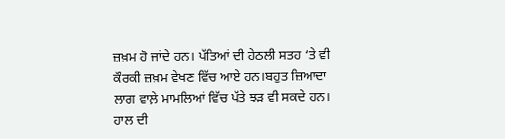ਜ਼ਖ਼ਮ ਹੋ ਜਾਂਦੇ ਹਨ। ਪੱਤਿਆਂ ਦੀ ਹੇਠਲੀ ਸਤਹ ‘ਤੇ ਵੀ ਕੌਰਕੀ ਜ਼ਖ਼ਮ ਵੇਖਣ ਵਿੱਚ ਆਏ ਹਨ।ਬਹੁਤ ਜ਼ਿਆਦਾ ਲਾਗ ਵਾਲ਼ੇ ਮਾਮਲਿਆਂ ਵਿੱਚ ਪੱਤੇ ਝੜ ਵੀ ਸਕਦੇ ਹਨ।
ਹਾਲ ਦੀ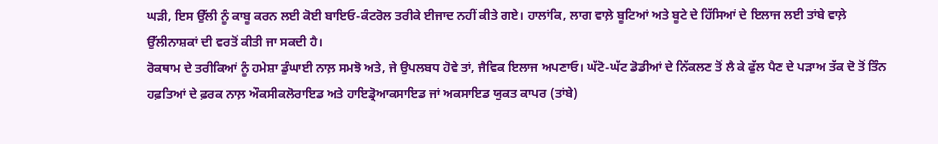ਘੜੀ, ਇਸ ਉੱਲੀ ਨੂੰ ਕਾਬੂ ਕਰਨ ਲਈ ਕੋਈ ਬਾਇਓ-ਕੰਟਰੋਲ ਤਰੀਕੇ ਈਜਾਦ ਨਹੀਂ ਕੀਤੇ ਗਏ। ਹਾਲਾਂਕਿ, ਲਾਗ ਵਾਲ਼ੇ ਬੂਟਿਆਂ ਅਤੇ ਬੂਟੇ ਦੇ ਹਿੱਸਿਆਂ ਦੇ ਇਲਾਜ ਲਈ ਤਾਂਬੇ ਵਾਲ਼ੇ ਉੱਲੀਨਾਸ਼ਕਾਂ ਦੀ ਵਰਤੋਂ ਕੀਤੀ ਜਾ ਸਕਦੀ ਹੈ।
ਰੋਕਥਾਮ ਦੇ ਤਰੀਕਿਆਂ ਨੂੰ ਹਮੇਸ਼ਾ ਡੁੰਘਾਈ ਨਾਲ਼ ਸਮਝੋ ਅਤੇ, ਜੇ ਉਪਲਬਧ ਹੋਵੇ ਤਾਂ, ਜੈਵਿਕ ਇਲਾਜ ਅਪਣਾਓ। ਘੱਟੋ-ਘੱਟ ਡੋਡੀਆਂ ਦੇ ਨਿੱਕਲਣ ਤੋਂ ਲੈ ਕੇ ਫੁੱਲ ਪੈਣ ਦੇ ਪੜਾਅ ਤੱਕ ਦੋ ਤੋਂ ਤਿੰਨ ਹਫ਼ਤਿਆਂ ਦੇ ਫ਼ਰਕ ਨਾਲ਼ ਔਕਸੀਕਲੋਰਾਇਡ ਅਤੇ ਹਾਇਡ੍ਰੋਆਕਸਾਇਡ ਜਾਂ ਅਕਸਾਇਡ ਯੁਕਤ ਕਾਪਰ (ਤਾਂਬੇ)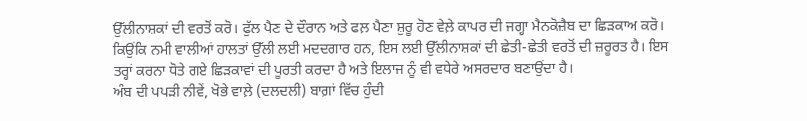ਉੱਲੀਨਾਸ਼ਕਾਂ ਦੀ ਵਰਤੋਂ ਕਰੋ। ਫੁੱਲ ਪੈਣ ਦੇ ਦੌਰਾਨ ਅਤੇ ਫਲ਼ ਪੈਣਾ ਸ਼ੁਰੂ ਹੋਣ ਵੇਲ਼ੇ ਕਾਪਰ ਦੀ ਜਗ੍ਹਾ ਮੈਨਕੋਜ਼ੈਬ ਦਾ ਛਿੜਕਾਅ ਕਰੋ। ਕਿਉਂਕਿ ਨਮੀ ਵਾਲੀਆਂ ਹਾਲਤਾਂ ਉੱਲੀ ਲਈ ਮਦਦਗਾਰ ਹਨ, ਇਸ ਲਈ ਉੱਲੀਨਾਸ਼ਕਾਂ ਦੀ ਛੇਤੀ-ਛੇਤੀ ਵਰਤੋਂ ਦੀ ਜ਼ਰੂਰਤ ਹੈ। ਇਸ ਤਰ੍ਹਾਂ ਕਰਨਾ ਧੋਤੇ ਗਏ ਛਿੜਕਾਵਾਂ ਦੀ ਪੂਰਤੀ ਕਰਦਾ ਹੈ ਅਤੇ ਇਲਾਜ ਨੂੰ ਵੀ ਵਧੇਰੇ ਅਸਰਦਾਰ ਬਣਾਉਂਦਾ ਹੈ।
ਅੰਬ ਦੀ ਪਪੜੀ ਨੀਵੇਂ, ਖੋਭੇ ਵਾਲ਼ੇ (ਦਲਦਲੀ) ਬਾਗ਼ਾਂ ਵਿੱਚ ਹੁੰਦੀ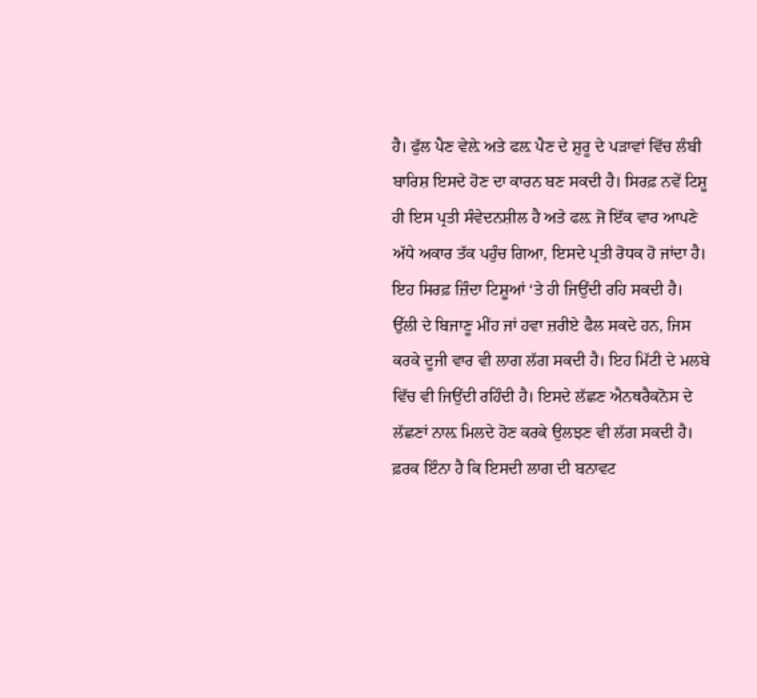ਹੈ। ਫੁੱਲ ਪੈਣ ਵੇਲ਼ੇ ਅਤੇ ਫਲ਼ ਪੈਣ ਦੇ ਸ਼ੁਰੂ ਦੇ ਪੜਾਵਾਂ ਵਿੱਚ ਲੰਬੀ ਬਾਰਿਸ਼ ਇਸਦੇ ਹੋਣ ਦਾ ਕਾਰਨ ਬਣ ਸਕਦੀ ਹੈ। ਸਿਰਫ਼ ਨਵੇਂ ਟਿਸ਼ੂ ਹੀ ਇਸ ਪ੍ਰਤੀ ਸੰਵੇਦਨਸ਼ੀਲ ਹੈ ਅਤੇ ਫਲ਼ ਜੋ ਇੱਕ ਵਾਰ ਆਪਣੇ ਅੱਧੇ ਅਕਾਰ ਤੱਕ ਪਹੁੰਚ ਗਿਆ, ਇਸਦੇ ਪ੍ਰਤੀ ਰੋਧਕ ਹੋ ਜਾਂਦਾ ਹੈ। ਇਹ ਸਿਰਫ਼ ਜ਼ਿੰਦਾ ਟਿਸ਼ੂਆਂ ‘ਤੇ ਹੀ ਜਿਉਂਦੀ ਰਹਿ ਸਕਦੀ ਹੈ। ਉੱਲੀ ਦੇ ਬਿਜਾਣੂ ਮੀਂਹ ਜਾਂ ਹਵਾ ਜ਼ਰੀਏ ਫੈਲ ਸਕਦੇ ਹਨ, ਜਿਸ ਕਰਕੇ ਦੂਜੀ ਵਾਰ ਵੀ ਲਾਗ ਲੱਗ ਸਕਦੀ ਹੈ। ਇਹ ਮਿੱਟੀ ਦੇ ਮਲਬੇ ਵਿੱਚ ਵੀ ਜਿਉਂਦੀ ਰਹਿੰਦੀ ਹੈ। ਇਸਦੇ ਲੱਛਣ ਐਨਥਰੈਕਨੋਸ ਦੇ ਲੱਛਣਾਂ ਨਾਲ਼ ਮਿਲਦੇ ਹੋਣ ਕਰਕੇ ਉਲਝਣ ਵੀ ਲੱਗ ਸਕਦੀ ਹੈ। ਫ਼ਰਕ ਇੰਨਾ ਹੈ ਕਿ ਇਸਦੀ ਲਾਗ ਦੀ ਬਨਾਵਟ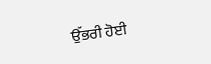ਉੱਭਰੀ ਹੋਈ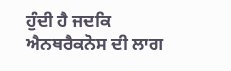ਹੁੰਦੀ ਹੈ ਜਦਕਿ ਐਨਥਰੈਕਨੋਸ ਦੀ ਲਾਗ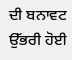ਦੀ ਬਨਾਵਟ ਉੱਭਰੀ ਹੋਈ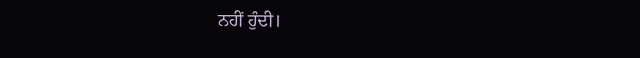ਨਹੀਂ ਹੁੰਦੀ।